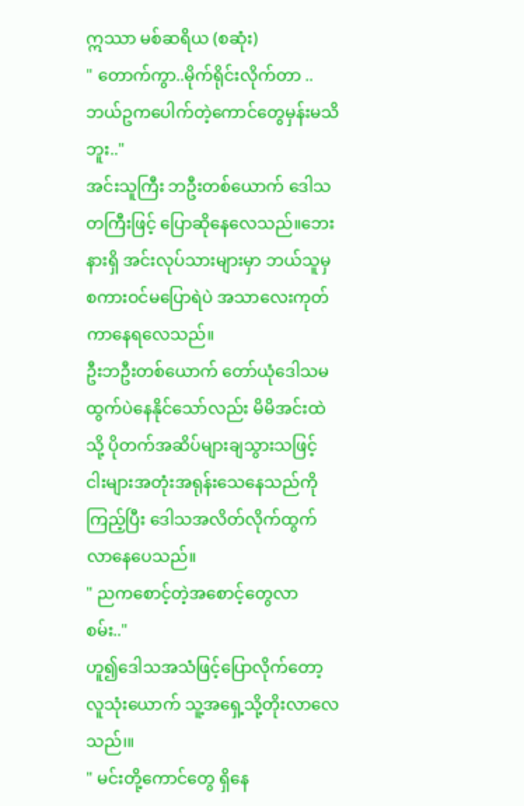ဣဿာ မစ်ဆရိယ (စဆုံး)
" တောက်ကွာ..မိုက်ရိုင်းလိုက်တာ .. ဘယ်ဥကပေါက်တဲ့ကောင်တွေမှန်းမသိဘူး.."
အင်းသူကြီး ဘဦးတစ်ယောက် ဒေါသတကြီးဖြင့် ပြောဆိုနေလေသည်။ဘေးနားရှိ အင်းလုပ်သားများမှာ ဘယ်သူမှ စကားဝင်မပြောရဲပဲ အသာလေးကုတ်ကာနေရလေသည်။
ဦးဘဦးတစ်ယောက် တော်ယုံဒေါသမထွက်ပဲနေနိုင်သော်လည်း မိမိအင်းထဲသို့ ပိုတက်အဆိပ်များချသွားသဖြင့် ငါးများအတုံးအရုန်းသေနေသည်ကိုကြည့်ပြီး ဒေါသအလိတ်လိုက်ထွက်လာနေပေသည်။
" ညကစောင့်တဲ့အစောင့်တွေလာစမ်း.."
ဟူ၍ဒေါသအသံဖြင့်ပြောလိုက်တော့ လူသုံးယောက် သူ့အရှေ့သို့တိုးလာလေသည်၊။
" မင်းတို့ကောင်တွေ ရှိနေ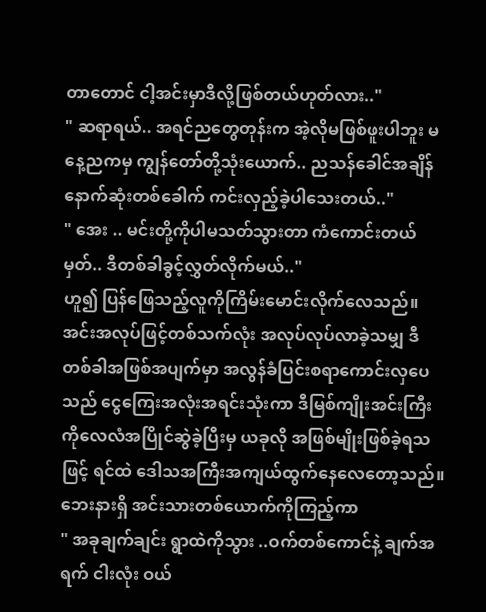တာတောင် ငါ့အင်းမှာဒီလို့ဖြစ်တယ်ဟုတ်လား.."
" ဆရာရယ်.. အရင်ညတွေတုန်းက အဲ့လိုမဖြစ်ဖူးပါဘူး မနေ့ညကမှ ကျွန်တော်တို့သုံးယောက်.. ညသန်ခေါင်အချိန် နောက်ဆုံးတစ်ခေါက် ကင်းလှည့်ခဲ့ပါသေးတယ်.."
" အေး .. မင်းတို့ကိုပါမသတ်သွားတာ ကံကောင်းတယ်မှတ်.. ဒီတစ်ခါခွင့်လွှတ်လိုက်မယ်.."
ဟူ၍ ပြန်ဖြေသည့်လူကိုကြိမ်းမောင်းလိုက်လေသည်။ အင်းအလုပ်ဖြင့်တစ်သက်လုံး အလုပ်လုပ်လာခဲ့သမျှ ဒီတစ်ခါအဖြစ်အပျက်မှာ အလွန်ခံပြင်းစရာကောင်းလှပေသည် ငွေကြေးအလုံးအရင်းသုံးကာ ဒီမြစ်ကျိုးအင်းကြီးကိုလေလံအပြိုင်ဆွဲခဲ့ပြီးမှ ယခုလို အဖြစ်မျိုးဖြစ်ခဲ့ရသဖြင့် ရင်ထဲ ဒေါသအကြီးအကျယ်ထွက်နေလေတော့သည်။
ဘေးနားရှိ အင်းသားတစ်ယောက်ကိုကြည့်ကာ
" အခုချက်ချင်း ရွာထဲကိုသွား ..ဝက်တစ်ကောင်နဲ့ ချက်အရက် ငါးလုံး ဝယ်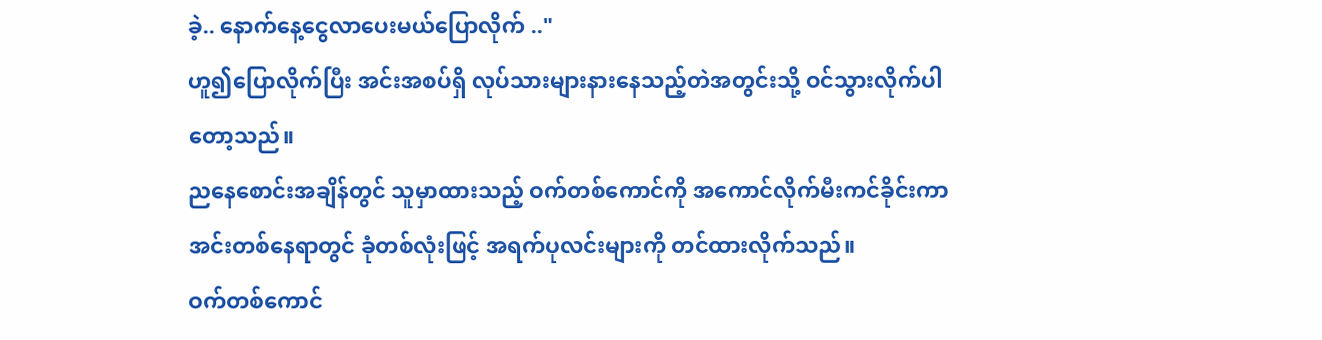ခဲ့.. နောက်နေ့ငွေလာပေးမယ်ပြောလိုက် .."
ဟူ၍ပြောလိုက်ပြီး အင်းအစပ်ရှိ လုပ်သားများနားနေသည့်တဲအတွင်းသို့ ဝင်သွားလိုက်ပါတော့သည်။
ညနေစောင်းအချိန်တွင် သူမှာထားသည့် ဝက်တစ်ကောင်ကို အကောင်လိုက်မီးကင်ခိုင်းကာ အင်းတစ်နေရာတွင် ခုံတစ်လုံးဖြင့် အရက်ပုလင်းများကို တင်ထားလိုက်သည်။
ဝက်တစ်ကောင်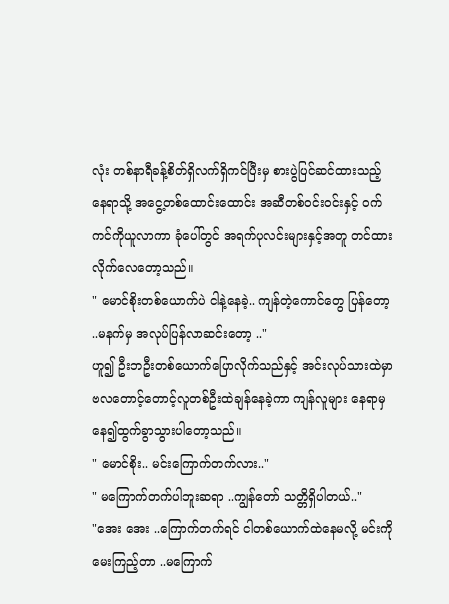လုံး တစ်နာရီခန့်စိတ်ရှိလက်ရှိကင်ပြီးမှ စားပွဲပြင်ဆင်ထားသည့်နေရာသို့ အငွေ့တစ်ထောင်းထောင်း အဆီတစ်ဝင်းဝင်းနှင့် ဝက်ကင်ကိုယူလာကာ ခုံပေါ်တွင် အရက်ပုလင်းများနှင့်အတူ တင်ထားလိုက်လေတော့သည်။
" မောင်စိုးတစ်ယောက်ပဲ ငါနဲ့နေခဲ့.. ကျန်တဲ့ကောင်တွေ ပြန်တော့ ..မနက်မှ အလုပ်ပြန်လာဆင်းတော့ .."
ဟူ၍ ဦးဘဦးတစ်ယောက်ပြောလိုက်သည်နှင့် အင်းလုပ်သားထဲမှာ ဗလတောင့်တောင့်လူတစ်ဦးထဲချန်နေခဲ့ကာ ကျန်လူများ နေရာမှနေ၍ထွက်ခွာသွားပါတော့သည်။
" မောင်စိုး.. မင်းကြောက်တက်လား.."
" မကြောက်တက်ပါဘူးဆရာ ..ကျွန်တော် သတ္တိရှိပါတယ်.."
"အေး အေး ..ကြောက်တက်ရင် ငါတစ်ယောက်ထဲနေမလို့ မင်းကိုမေးကြည့်တာ ..မကြောက်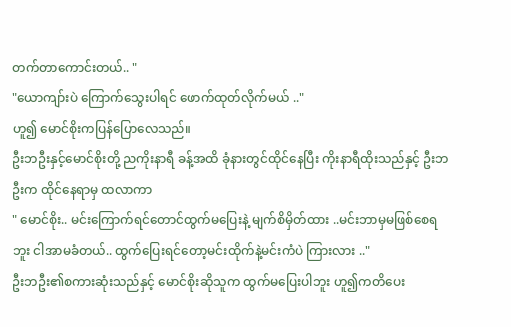တက်တာကောင်းတယ်.. "
"ယောကျာ်းပဲ ကြောက်သွေးပါရင် ဖောက်ထုတ်လိုက်မယ် .."
ဟူ၍ မောင်စိုးကပြန်ပြောလေသည်။
ဦးဘဦးနှင့်မောင်စိုးတို့ ညကိုးနာရီ ခန့်အထိ ခုံနားတွင်ထိုင်နေပြီး ကိုးနာရီထိုးသည်နှင့် ဦးဘဦးက ထိုင်နေရာမှ ထလာကာ
" မောင်စိုး.. မင်းကြောက်ရင်တောင်ထွက်မပြေးနဲ့ မျက်စိမှိတ်ထား ..မင်းဘာမှမဖြစ်စေရဘူး ငါအာမခံတယ်.. ထွက်ပြေးရင်တော့မင်းထိုက်နဲ့မင်းကံပဲ ကြားလား .."
ဦးဘဦး၏စကားဆုံးသည်နှင့် မောင်စိုးဆိုသူက ထွက်မပြေးပါဘူး ဟူ၍ကတိပေး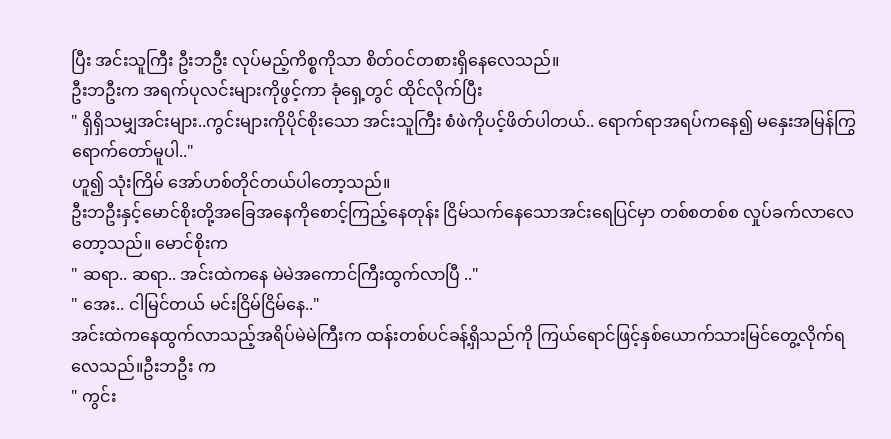ပြီး အင်းသူကြီး ဦးဘဦး လုပ်မည့်ကိစ္စကိုသာ စိတ်ဝင်တစားရှိနေလေသည်။
ဦးဘဦးက အရက်ပုလင်းများကိုဖွင့်ကာ ခုံရှေ့တွင် ထိုင်လိုက်ပြီး
" ရှိရှိသမျှအင်းများ..ကွင်းများကိုပိုင်စိုးသော အင်းသူကြီး စံဖဲကိုပင့်ဖိတ်ပါတယ်.. ရောက်ရာအရပ်ကနေ၍ မနှေးအမြန်ကြွရောက်တော်မူပါ.."
ဟူ၍ သုံးကြိမ် အော်ဟစ်တိုင်တယ်ပါတော့သည်။
ဦးဘဦးနှင့်မောင်စိုးတို့အခြေအနေကိုစောင့်ကြည့်နေတုန်း ငြိမ်သက်နေသောအင်းရေပြင်မှာ တစ်စတစ်စ လှုပ်ခက်လာလေတော့သည်။ မောင်စိုးက
" ဆရာ.. ဆရာ.. အင်းထဲကနေ မဲမဲအကောင်ကြီးထွက်လာပြီ .."
" အေး.. ငါမြင်တယ် မင်းငြိမ်ငြိမ်နေ.."
အင်းထဲကနေထွက်လာသည့်အရိပ်မဲမဲကြီးက ထန်းတစ်ပင်ခန့်ရှိသည်ကို ကြယ်ရောင်ဖြင့်နှစ်ယောက်သားမြင်တွေ့လိုက်ရလေသည်။ဦးဘဦး က
" ကွင်း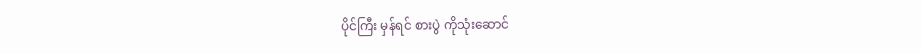ပိုင်ကြီး မှန်ရင် စားပွဲ ကိုသုံးဆောင်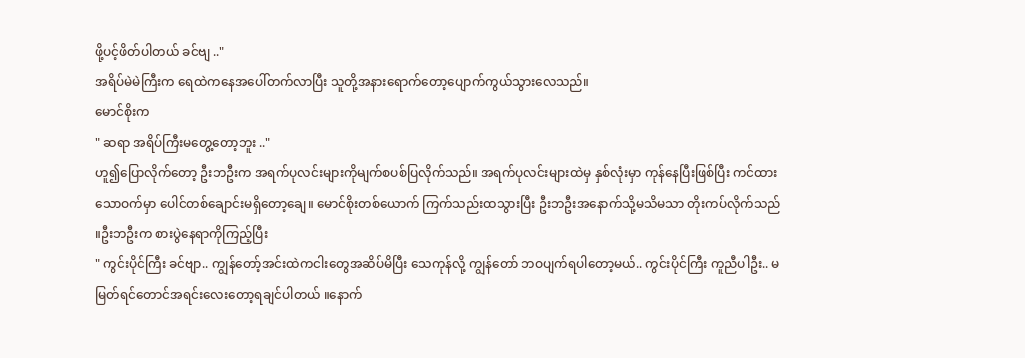ဖို့ပင့်ဖိတ်ပါတယ် ခင်ဗျ .."
အရိပ်မဲမဲကြီးက ရေထဲကနေအပေါ်တက်လာပြီး သူတို့အနားရောက်တော့ပျောက်ကွယ်သွားလေသည်။
မောင်စိုးက
" ဆရာ အရိပ်ကြီးမတွေ့တော့ဘူး .."
ဟူ၍ပြောလိုက်တော့ ဦးဘဦးက အရက်ပုလင်းများကိုမျက်စပစ်ပြလိုက်သည်။ အရက်ပုလင်းများထဲမှ နှစ်လုံးမှာ ကုန်နေပြီးဖြစ်ပြီး ကင်ထားသောဝက်မှာ ပေါင်တစ်ချောင်းမရှိတော့ချေ။ မောင်စိုးတစ်ယောက် ကြက်သည်းထသွားပြီး ဦးဘဦးအနောက်သို့မသိမသာ တိုးကပ်လိုက်သည် ။ဦးဘဦးက စားပွဲနေရာကိုကြည့်ပြီး
" ကွင်းပိုင်ကြီး ခင်ဗျာ.. ကျွန်တော့်အင်းထဲကငါးတွေအဆိပ်မိပြီး သေကုန်လို့ ကျွန်တော် ဘဝပျက်ရပါတော့မယ်.. ကွင်းပိုင်ကြီး ကူညီပါဦး.. မမြတ်ရင်တောင်အရင်းလေးတော့ရချင်ပါတယ် ။နောက်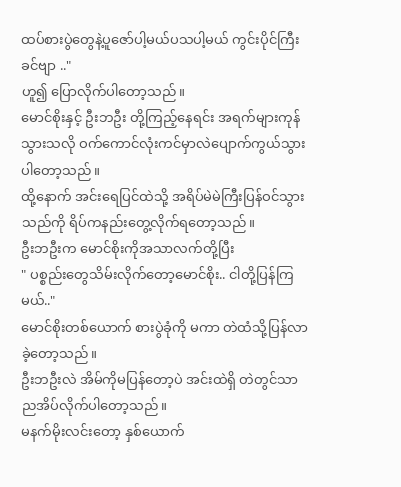ထပ်စားပွဲတွေနဲ့ပူဇော်ပါ့မယ်ပသပါ့မယ် ကွင်းပိုင်ကြီးခင်ဗျာ .."
ဟူ၍ ပြောလိုက်ပါတော့သည်။
မောင်စိုးနှင့် ဦးဘဦး တို့ကြည့်နေရင်း အရက်များကုန်သွားသလို ဝက်ကောင်လုံးကင်မှာလဲပျောက်ကွယ်သွားပါတော့သည်။
ထို့နောက် အင်းရေပြင်ထဲသို့ အရိပ်မဲမဲကြီးပြန်ဝင်သွားသည်ကို ရိပ်ကနည်းတွေ့လိုက်ရတော့သည်။
ဦးဘဦးက မောင်စိုးကိုအသာလက်တို့ပြီး
" ပစ္စည်းတွေသိမ်းလိုက်တော့မောင်စိုး.. ငါတို့ပြန်ကြမယ်.."
မောင်စိုးတစ်ယောက် စားပွဲခုံကို မကာ တဲထံသို့ပြန်လာခဲ့တော့သည်။
ဦးဘဦးလဲ အိမ်ကိုမပြန်တော့ပဲ အင်းထဲရှိ တဲတွင်သာ ညအိပ်လိုက်ပါတော့သည်။
မနက်မိုးလင်းတော့ နှစ်ယောက်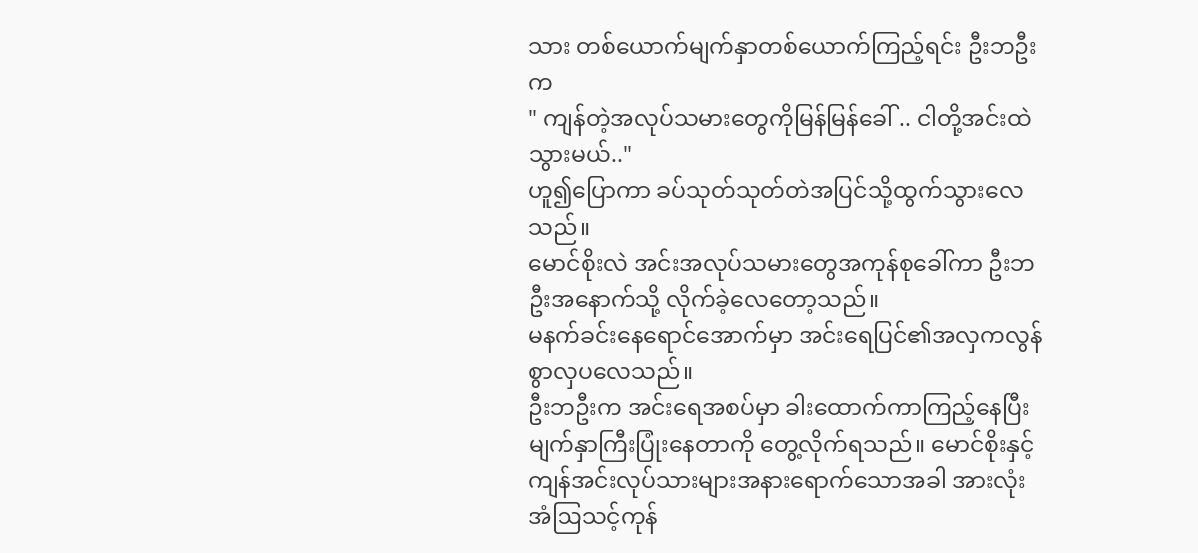သား တစ်ယောက်မျက်နှာတစ်ယောက်ကြည့်ရင်း ဦးဘဦး က
" ကျန်တဲ့အလုပ်သမားတွေကိုမြန်မြန်ခေါ် .. ငါတို့အင်းထဲသွားမယ်.."
ဟူ၍ပြောကာ ခပ်သုတ်သုတ်တဲအပြင်သို့ထွက်သွားလေသည်။
မောင်စိုးလဲ အင်းအလုပ်သမားတွေအကုန်စုခေါ်ကာ ဦးဘဦးအနောက်သို့ လိုက်ခဲ့လေတော့သည်။
မနက်ခင်းနေရောင်အောက်မှာ အင်းရေပြင်၏အလှကလွန်စွာလှပလေသည်။
ဦးဘဦးက အင်းရေအစပ်မှာ ခါးထောက်ကာကြည့်နေပြီး မျက်နှာကြီးပြုံးနေတာကို တွေ့လိုက်ရသည်။ မောင်စိုးနှင့်ကျန်အင်းလုပ်သားများအနားရောက်သောအခါ အားလုံးအံဩသင့်ကုန်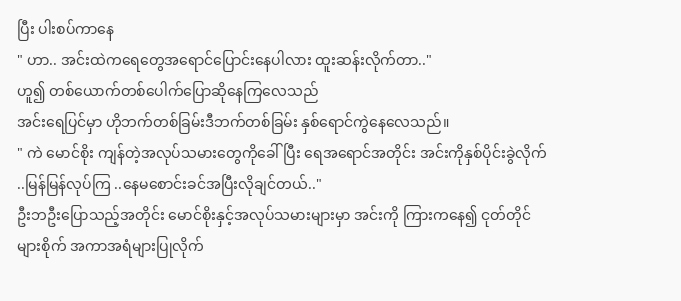ပြီး ပါးစပ်ကာနေ
" ဟာ.. အင်းထဲကရေတွေအရောင်ပြောင်းနေပါလား ထူးဆန်းလိုက်တာ.."
ဟူ၍ တစ်ယောက်တစ်ပေါက်ပြောဆိုနေကြလေသည်
အင်းရေပြင်မှာ ဟိုဘက်တစ်ခြမ်းဒီဘက်တစ်ခြမ်း နှစ်ရောင်ကွဲနေလေသည်။
" ကဲ မောင်စိုး ကျန်တဲ့အလုပ်သမားတွေကိုခေါ်ပြီး ရေအရောင်အတိုင်း အင်းကိုနှစ်ပိုင်းခွဲလိုက် ..မြန်မြန်လုပ်ကြ ..နေမစောင်းခင်အပြီးလိုချင်တယ်.."
ဦးဘဦးပြောသည့်အတိုင်း မောင်စိုးနှင့်အလုပ်သမားများမှာ အင်းကို ကြားကနေ၍ ငုတ်တိုင်များစိုက် အကာအရံများပြုလိုက်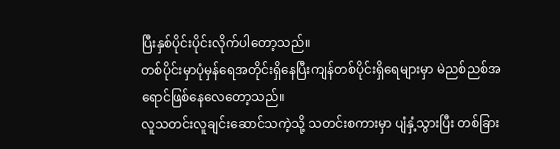ပြီးနှစ်ပိုင်းပိုင်းလိုက်ပါတော့သည်။
တစ်ပိုင်းမှာပုံမှန်ရေအတိုင်းရှိနေပြီးကျန်တစ်ပိုင်းရှိရေများမှာ မဲညစ်ညစ်အရောင်ဖြစ်နေလေတော့သည်။
လူသတင်းလူချင်းဆောင်သကဲ့သို့ သတင်းစကားမှာ ပျံနှံ့သွားပြီး တစ်ခြား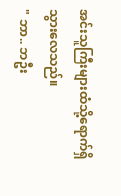အင်းသူကြီးများထံသို့ရောက်ရှိသွားလေသည်။
" ဘာ.. ဘဦး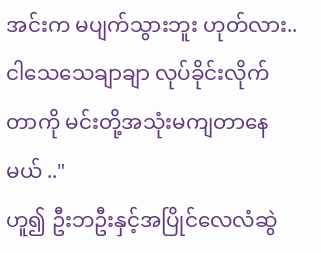အင်းက မပျက်သွားဘူး ဟုတ်လား..
ငါသေသေချာချာ လုပ်ခိုင်းလိုက်တာကို မင်းတို့အသုံးမကျတာနေမယ် .."
ဟူ၍ ဦးဘဦးနှင့်အပြိုင်လေလံဆွဲ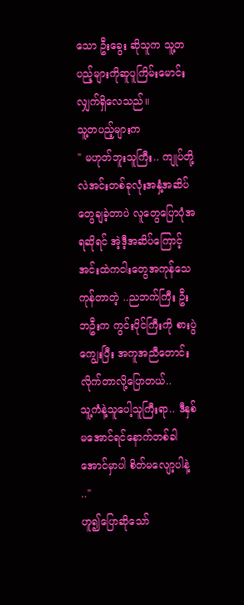သော ဦးခွေး ဆိုသူက သူ့တပည့်များကိုဆူပူကြိမ်းမောင်းလျှက်ရှိလေသည်။
သူ့တပည့်များက
" မဟုတ်ဘူးသူကြီး.. ကျုပ်တို့လဲအင်းတစ်ခုလုံးအနှံ့အဆိပ်တွေချခဲ့တာပဲ လူတွေပြောပုံအရဆိုရင် အဲ့ဒီ့အဆိပ်ကြောင့်အင်းထဲကငါးတွေအကုန်သေကုန်တာတဲ့ ..ညဘက်ကြီး ဦးဘဦးက ကွင်းပိုင်ကြီးကို စားပွဲကျွေးပြီး အကူအညီတောင်းလိုက်တာလို့ပြောတယ်..
သူ့ကံနဲ့သူပေါ့သူကြီးရာ.. ဒီနှစ်မအောင်ရင်နောက်တစ်ခါအောင်မှာပါ စိတ်မလျော့ပါနဲ့ .."
ဟူ၍ပြောဆိုသော်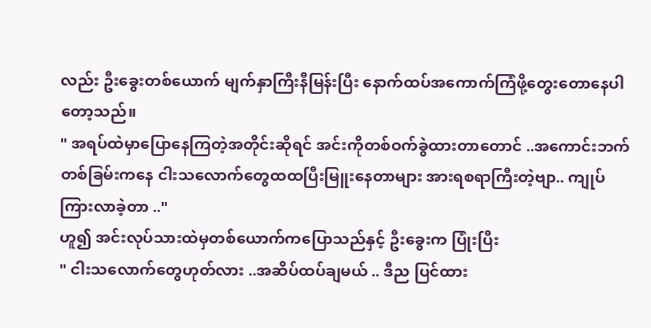လည်း ဦးခွေးတစ်ယောက် မျက်နှာကြီးနီမြန်းပြီး နောက်ထပ်အကောက်ကြံဖို့တွေးတောနေပါတော့သည်။
" အရပ်ထဲမှာပြောနေကြတဲ့အတိုင်းဆိုရင် အင်းကိုတစ်ဝက်ခွဲထားတာတောင် ..အကောင်းဘက်တစ်ခြမ်းကနေ ငါးသလောက်တွေထထပြီးမြူးနေတာများ အားရစရာကြီးတဲ့ဗျာ.. ကျုပ်ကြားလာခဲ့တာ .."
ဟူ၍ အင်းလုပ်သားထဲမှတစ်ယောက်ကပြောသည်နှင့် ဦးခွေးက ပြုံးပြီး
" ငါးသလောက်တွေဟုတ်လား ..အဆိပ်ထပ်ချမယ် .. ဒီည ပြင်ထား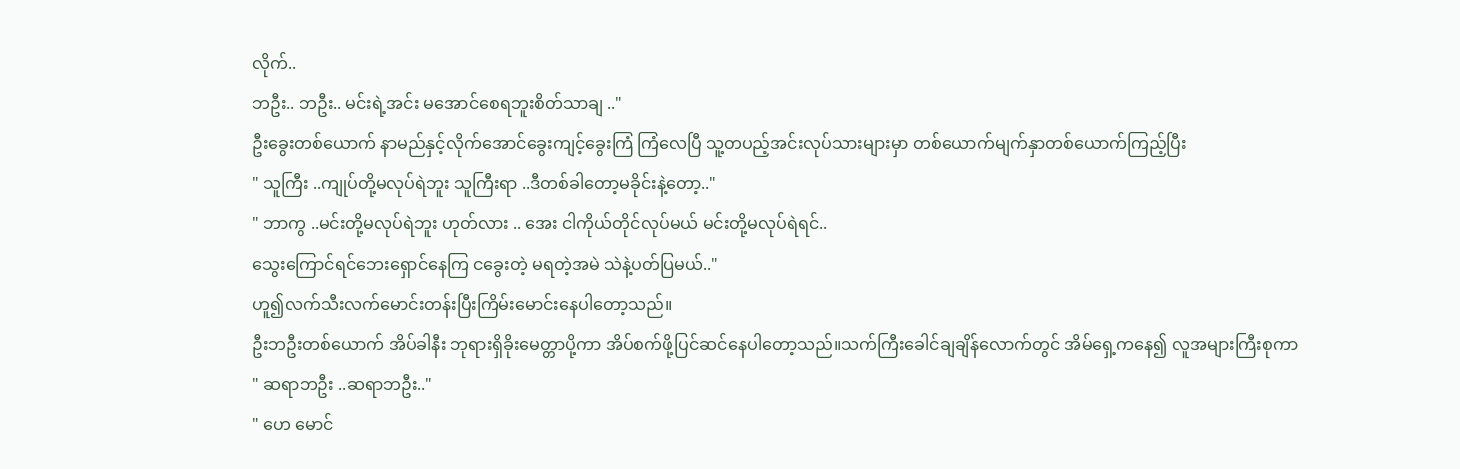လိုက်..
ဘဦး.. ဘဦး.. မင်းရဲ့အင်း မအောင်စေရဘူးစိတ်သာချ .."
ဦးခွေးတစ်ယောက် နာမည်နှင့်လိုက်အောင်ခွေးကျင့်ခွေးကြံ ကြံလေပြီ သူ့တပည့်အင်းလုပ်သားများမှာ တစ်ယောက်မျက်နှာတစ်ယောက်ကြည့်ပြီး
" သူကြီး ..ကျုပ်တို့မလုပ်ရဲဘူး သူကြီးရာ ..ဒီတစ်ခါတော့မခိုင်းနဲ့တော့.."
" ဘာကွ ..မင်းတို့မလုပ်ရဲဘူး ဟုတ်လား .. အေး ငါကိုယ်တိုင်လုပ်မယ် မင်းတို့မလုပ်ရဲရင်..
သွေးကြောင်ရင်ဘေးရှောင်နေကြ ငခွေးတဲ့ မရတဲ့အမဲ သဲနဲ့ပတ်ပြမယ်.."
ဟူ၍လက်သီးလက်မောင်းတန်းပြီးကြိမ်းမောင်းနေပါတော့သည်။
ဦးဘဦးတစ်ယောက် အိပ်ခါနီး ဘုရားရှိခိုးမေတ္တာပို့ကာ အိပ်စက်ဖို့ပြင်ဆင်နေပါတော့သည်။သက်ကြီးခေါင်ချချိန်လောက်တွင် အိမ်ရှေ့ကနေ၍ လူအများကြီးစုကာ
" ဆရာဘဦး ..ဆရာဘဦး.."
" ဟေ မောင်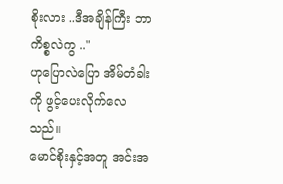စိုးလား ..ဒီအချိန်ကြီး ဘာကိစ္စလဲကွ .."
ဟုပြောလဲပြော အိမ်တံခါးကို ဖွင့်ပေးလိုက်လေသည်။
မောင်စိုးနှင့်အတူ အင်းအ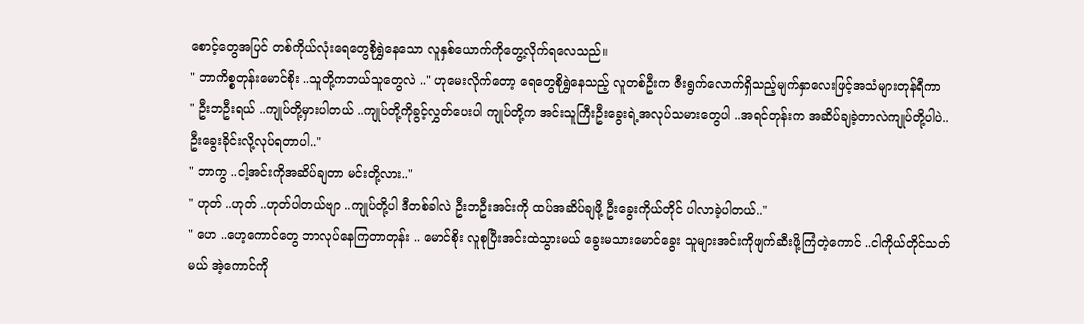စောင့်တွေအပြင် တစ်ကိုယ်လုံးရေတွေစိုရွှဲနေသော လူနှစ်ယောက်ကိုတွေ့လိုက်ရလေသည်။
" ဘာကိစ္စတုန်းမောင်စိုး ..သူတို့ကဘယ်သူတွေလဲ .." ဟုမေးလိုက်တော့ ရေတွေစိုရွှဲနေသည့် လူတစ်ဦးက ဇီးရွက်လောက်ရှိသည့်မျက်နှာလေးဖြင့်အသံများတုန်ရီကာ
" ဦးဘဦးရယ် ..ကျုပ်တို့မှားပါတယ် ..ကျုပ်တို့ကိုခွင့်လွှတ်ပေးပါ ကျုပ်တို့က အင်းသူကြီးဦးခွေးရဲ့အလုပ်သမားတွေပါ ..အရင်တုန်းက အဆိပ်ချခဲ့တာလဲကျုပ်တို့ပါပဲ.. ဦးခွေးခိုင်းလို့လုပ်ရတာပါ.."
" ဘာကွ ..ငါ့အင်းကိုအဆိပ်ချတာ မင်းတို့လား.."
" ဟုတ် ..ဟုတ် ..ဟုတ်ပါတယ်ဗျာ ..ကျုပ်တို့ပါ ဒီတစ်ခါလဲ ဦးဘဦးအင်းကို ထပ်အဆိပ်ချဖို့ ဦးခွေးကိုယ်တိုင် ပါလာခဲ့ပါတယ်.."
" ဟေ ..ဟေ့ကောင်တွေ ဘာလုပ်နေကြတာတုန်း .. မောင်စိုး လူစုပြီးအင်းထဲသွားမယ် ခွေးမသားမောင်ခွေး သူများအင်းကိုဖျက်ဆီးဖို့ကြံတဲ့ကောင် ..ငါကိုယ်တိုင်သတ်မယ် အဲ့ကောင်ကို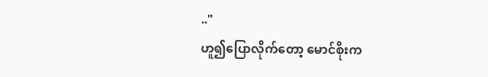.."
ဟူ၍ပြောလိုက်တော့ မောင်စိုးက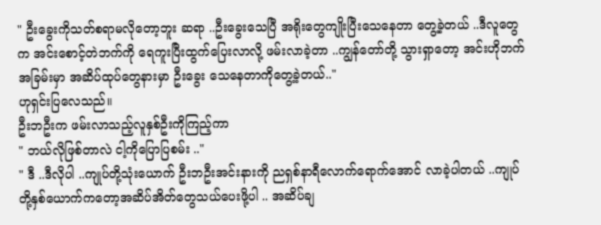" ဦးခွေးကိုသတ်စရာမလိုတော့ဘူး ဆရာ ..ဦးခွေးသေပြီ အရိုးတွေကျိုးပြီးသေနေတာ တွေ့ခဲ့တယ် ..ဒီလူတွေက အင်းစောင့်တဲဘက်ကို ရေကူးပြီးထွက်ပြေးလာလို့ ဖမ်းလာခဲ့တာ ..ကျွန်တော်တို့ သွားရှာတော့ အင်းဟိုဘက်အခြမ်းမှာ အဆိပ်ထုပ်တွေနားမှာ ဦးခွေး သေနေတာကိုတွေ့ခဲ့တယ်.."
ဟုရှင်းပြလေသည်။
ဦးဘဦးက ဖမ်းလာသည့်လူနှစ်ဦးကိုကြည့်ကာ
" ဘယ်လိုဖြစ်တာလဲ ငါ့ကိုပြောပြစမ်း .."
" ဒီ ..ဒီလိုပါ ..ကျုပ်တို့သုံးယောက် ဦးဘဦးအင်းနားကို ညရှစ်နာရီလောက်ရောက်အောင် လာခဲ့ပါတယ် ..ကျုပ်တို့နှစ်ယောက်ကတော့အဆိပ်အိတ်တွေသယ်ပေးဖို့ပါ .. အဆိပ်ချ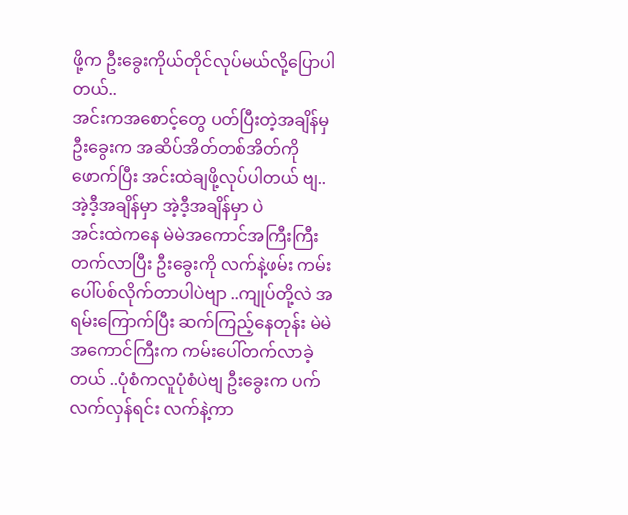ဖို့က ဦးခွေးကိုယ်တိုင်လုပ်မယ်လို့ပြောပါတယ်..
အင်းကအစောင့်တွေ ပတ်ပြီးတဲ့အချိန်မှ ဦးခွေးက အဆိပ်အိတ်တစ်အိတ်ကိုဖောက်ပြီး အင်းထဲချဖို့လုပ်ပါတယ် ဗျ..
အဲ့ဒီ့အချိန်မှာ အဲ့ဒီ့အချိန်မှာ ပဲ
အင်းထဲကနေ မဲမဲအကောင်အကြီးကြီးတက်လာပြီး ဦးခွေးကို လက်နဲ့ဖမ်း ကမ်းပေါ်ပစ်လိုက်တာပါပဲဗျာ ..ကျုပ်တို့လဲ အရမ်းကြောက်ပြီး ဆက်ကြည့်နေတုန်း မဲမဲအကောင်ကြီးက ကမ်းပေါ်တက်လာခဲ့တယ် ..ပုံစံကလူပုံစံပဲဗျ ဦးခွေးက ပက်လက်လှန်ရင်း လက်နဲ့ကာ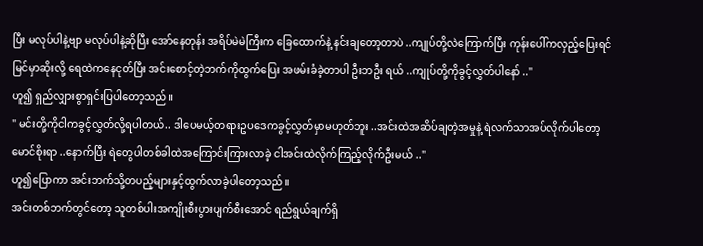ပြီး မလုပ်ပါနဲ့ဗျာ မလုပ်ပါနဲ့ဆိုပြီး အော်နေတုန်း အရိပ်မဲမဲကြီးက ခြေထောက်နဲ့ နင်းချတော့တာပဲ ..ကျုပ်တို့လဲကြောက်ပြီး ကုန်းပေါ်ကလှည့်ပြေးရင် မြင်မှာဆိုးလို့ ရေထဲကနေငုတ်ပြီး အင်းစောင့်တဲ့ဘက်ကိုထွက်ပြေး အဖမ်းခံခဲ့တာပါ ဦးဘဦး ရယ် ..ကျုပ်တို့ကိုခွင့်လွှတ်ပါနော် .."
ဟူ၍ ရှည်လျှားစွာရှင်းပြပါတော့သည်။
" မင်းတို့ကိုငါကခွင့်လွှတ်လို့ရပါတယ်.. ဒါပေမယ့်တရားဥပဒေကခွင့်လွှတ်မှာမဟုတ်ဘူး ..အင်းထဲအဆိပ်ချတဲ့အမှုနဲ့ ရဲလက်သာအပ်လိုက်ပါတော့မောင်စိုးရာ ..နောက်ပြီး ရဲတွေပါတစ်ခါထဲအကြောင်းကြားလာခဲ့ ငါအင်းထဲလိုက်ကြည့်လိုက်ဦးမယ် .."
ဟူ၍ပြောကာ အင်းဘက်သို့တပည့်များနှင့်ထွက်လာခဲ့ပါတော့သည်။
အင်းတစ်ဘက်တွင်တော့ သူတစ်ပါးအကျိုးစီးပွားပျက်စီးအောင် ရည်ရွယ်ချက်ရှိ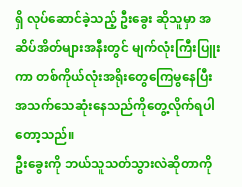ရှိ လုပ်ဆောင်ခဲ့သည့် ဦးခွေး ဆိုသူမှာ အဆိပ်အိတ်များအနီးတွင် မျက်လုံးကြီးပြူးကာ တစ်ကိုယ်လုံးအရိုးတွေကြေမွနေပြီး အသက်သေဆုံးနေသည်ကိုတွေ့လိုက်ရပါတော့သည်။
ဦးခွေးကို ဘယ်သူသတ်သွားလဲဆိုတာကို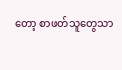တော့ စာဖတ်သူတွေသာ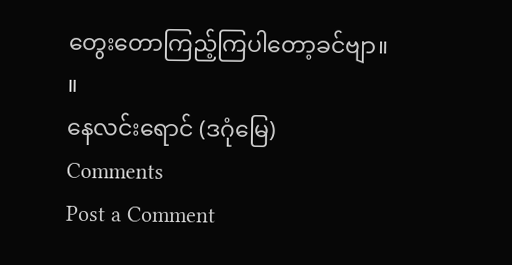တွေးတောကြည့်ကြပါတော့ခင်ဗျာ။ ။
နေလင်းရောင် (ဒဂုံမြေ)
Comments
Post a Comment